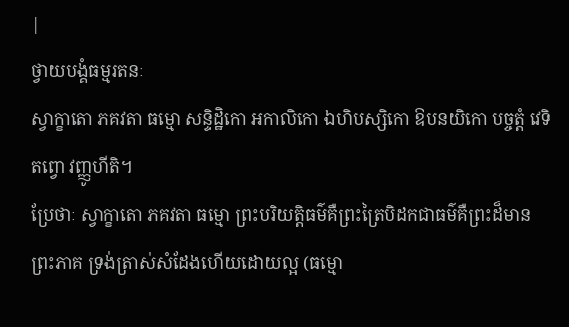|
ថ្វាយបង្គំធម្មរតនៈ
ស្វាក្ខាតោ ភគវតា ធម្មោ សន្ទិដ្ឋិកោ អកាលិកោ ឯហិបស្សិកោ ឱបនយិកោ បច្ចត្តំ វេទិតព្វោ វញ្ញូហីតិ។
ប្រែថាៈ ស្វាក្ខាតោ ភគវតា ធម្មោ ព្រះបរិយត្តិធម៌គឺព្រះត្រៃបិដកជាធម៌គឺព្រះដ៏មានព្រះភាគ ទ្រង់ត្រាស់សំដែងហើយដោយល្អ (ធម្មោ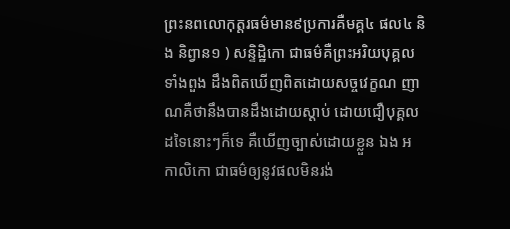ព្រះនពលោកុត្តរធម៌មាន៩ប្រការគឺមគ្គ៤ ផល៤ និង និព្វាន១ ) សន្ទិដ្ឋិកោ ជាធម៌គឺព្រះអរិយបុគ្គលទាំងពួង ដឹងពិតឃើញពិតដោយសច្ចវេក្ខណ ញាណគឺថានឹងបានដឹងដោយស្តាប់ ដោយជឿបុគ្គលដទៃនោះៗក៏ទេ គឺឃើញច្បាស់ដោយខ្លួន ឯង អកាលិកោ ជាធម៌ឲ្យនូវផលមិនរង់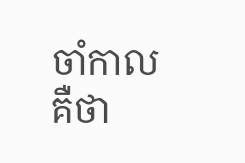ចាំកាល គឺថា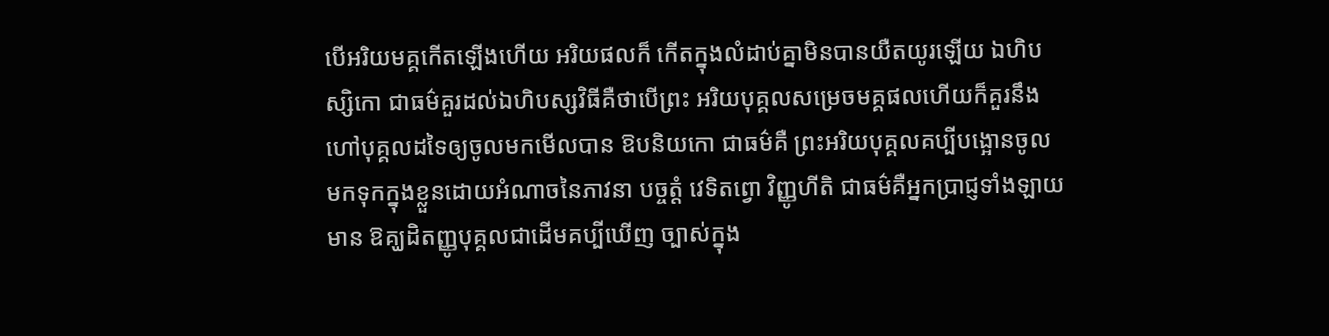បើអរិយមគ្គកើតឡើងហើយ អរិយផលក៏ កើតក្នុងលំដាប់គ្នាមិនបានយឺតយូរឡើយ ឯហិបស្សិកោ ជាធម៌គួរដល់ឯហិបស្សវិធីគឺថាបើព្រះ អរិយបុគ្គលសម្រេចមគ្គផលហើយក៏គួរនឹងហៅបុគ្គលដទៃឲ្យចូលមកមើលបាន ឱបនិយកោ ជាធម៌គឺ ព្រះអរិយបុគ្គលគប្បីបង្អោនចូលមកទុកក្នុងខ្លួនដោយអំណាចនៃភាវនា បច្ចត្តំ វេទិតព្វោ វិញ្ញូហីតិ ជាធម៌គឺអ្នកប្រាជ្ញទាំងឡាយមាន ឱគ្ឃដិតញ្ញូបុគ្គលជាដើមគប្បីឃើញ ច្បាស់ក្នុង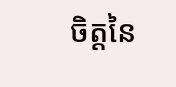ចិត្តនៃ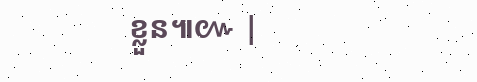ខ្លួន៕៚ |